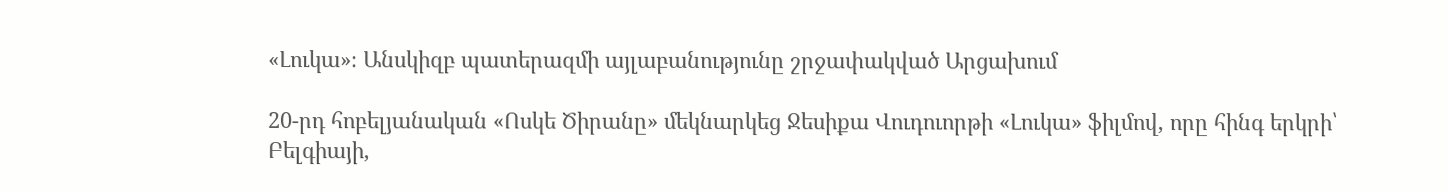«Լուկա»։ Անսկիզբ պատերազմի այլաբանությունը շրջափակված Արցախում

20-րդ հոբելյանական «Ոսկե Ծիրանը» մեկնարկեց Ջեսիքա Վուդուորթի «Լուկա» ֆիլմով, որը հինգ երկրի՝ Բելգիայի,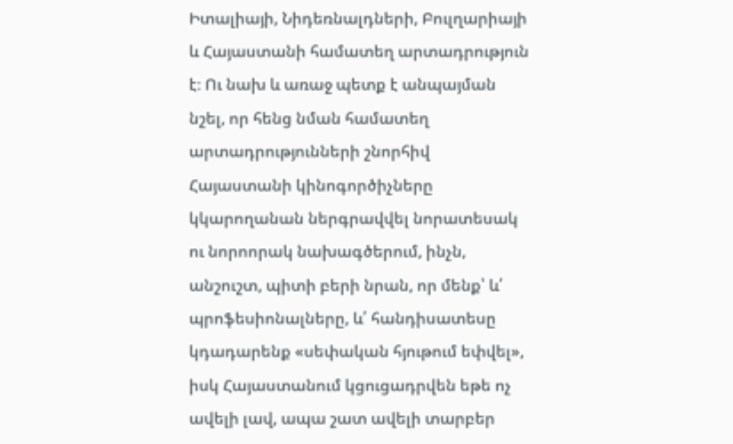Իտալիայի, Նիդեռնալդների, Բուլղարիայի և Հայաստանի համատեղ արտադրություն է։ Ու նախ և առաջ պետք է անպայման նշել, որ հենց նման համատեղ արտադրությունների շնորհիվ Հայաստանի կինոգործիչները կկարողանան ներգրավվել նորատեսակ ու նորոորակ նախագծերում, ինչն, անշուշտ, պիտի բերի նրան, որ մենք՝ և՛ պրոֆեսիոնալները, և՛ հանդիսատեսը կդադարենք «սեփական հյութում եփվել», իսկ Հայաստանում կցուցադրվեն եթե ոչ ավելի լավ, ապա շատ ավելի տարբեր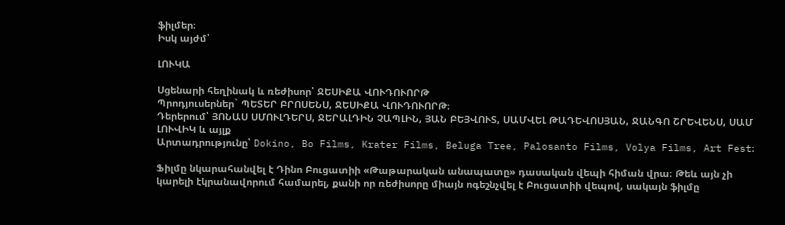ֆիլմեր։
Իսկ այժմ՝

ԼՈՒԿԱ

Սցենարի հեղինակ և ռեժիսոր՝ ՋԵՍԻՔԱ ՎՈՒԴՈՒՈՐԹ
Պրոդյուսերներ` ՊԵՏԵՐ ԲՐՈՍԵՆՍ, ՋԵՍԻՔԱ ՎՈՒԴՈՒՈՐԹ։
Դերերում՝ ՅՈՆԱՍ ՍՄՈՒԼԴԵՐՍ, ՋԵՐԱԼԴԻՆ ՉԱՊԼԻՆ, ՅԱՆ ԲԵՅՎՈՒՏ, ՍԱՄՎԵԼ ԹԱԴԵՎՈՍՅԱՆ, ՋԱՆԳՈ ՇՐԵՎԵՆՍ, ՍԱՄ ԼՈՒՎԻԿ և այլք
Արտադրությունը՝ Dokino, Bo Films, Krater Films, Beluga Tree, Palosanto Films, Volya Films, Art Fest։

Ֆիլմը նկարահանվել է Դինո Բուցատիի «Թաթարական անապատը» դասական վեպի հիման վրա։ Թեև այն չի կարելի էկրանավորում համարել, քանի որ ռեժիսորը միայն ոգեշնչվել է Բուցատիի վեպով, սակայն ֆիլմը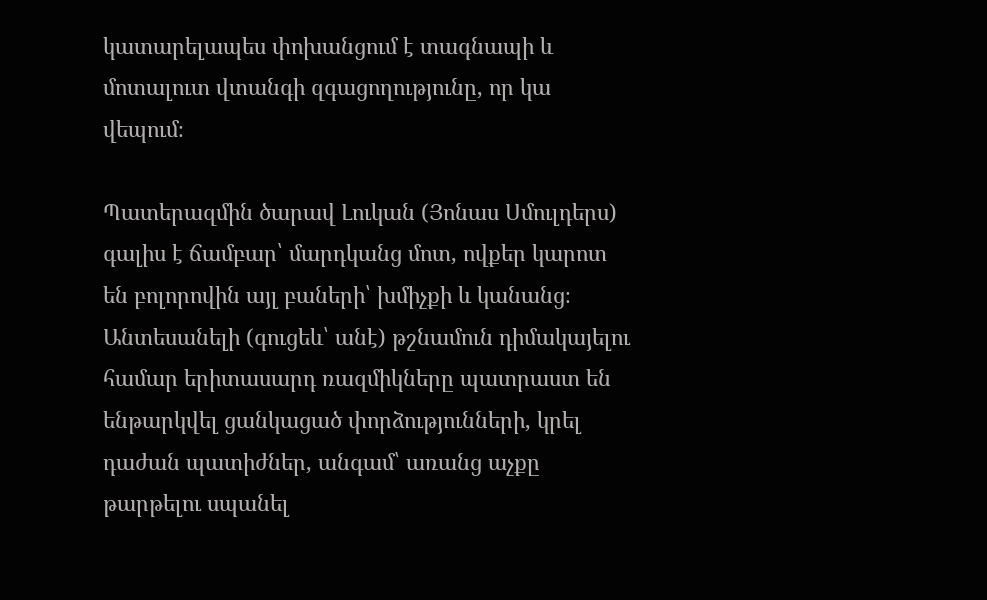կատարելապես փոխանցում է տագնապի և մոտալուտ վտանգի զգացողությունը, որ կա վեպում։

Պատերազմին ծարավ Լուկան (Յոնաս Սմուլդերս) գալիս է ճամբար՝ մարդկանց մոտ, ովքեր կարոտ են բոլորովին այլ բաների՝ խմիչքի և կանանց։ Անտեսանելի (գուցեև՝ անէ) թշնամուն դիմակայելու համար երիտասարդ ռազմիկները պատրաստ են ենթարկվել ցանկացած փորձությունների, կրել դաժան պատիժներ, անգամ՝ առանց աչքը թարթելու սպանել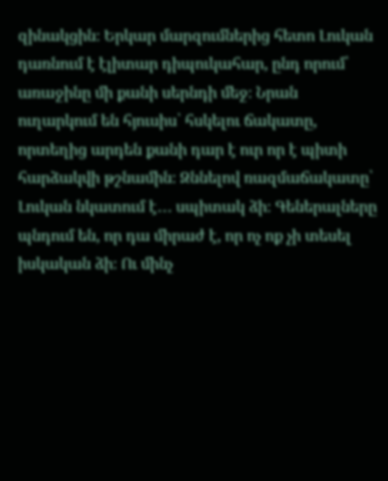զինակցին։ Երկար մարզումներից հետո Լուկան դառնում է էլիտար դիպուկահար, ընդ որում՝ առաջինը մի քանի սերնդի մեջ։ Նրան ուղարկում են հյուսիս՝ հսկելու ճակատը, որտեղից արդեն քանի դար է ուր որ է պիտի հարձակվի թշնամին։ Զննելով ռազմաճակատը՝ Լուկան նկատում է․․․ սպիտակ ձի։ Գեներալները պնդում են, որ դա միրաժ է, որ ոչ ոք չի տեսել իսկական ձի։ Ու մինչ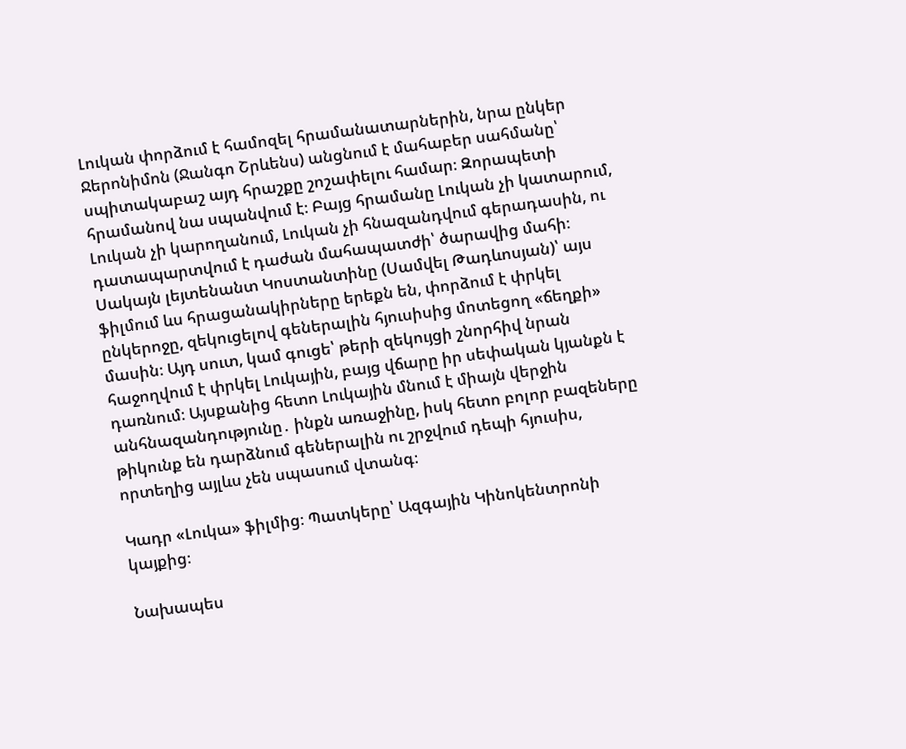Լուկան փորձում է համոզել հրամանատարներին, նրա ընկեր Ջերոնիմոն (Ջանգո Շրևենս) անցնում է մահաբեր սահմանը՝ սպիտակաբաշ այդ հրաշքը շոշափելու համար։ Զորապետի հրամանով նա սպանվում է։ Բայց հրամանը Լուկան չի կատարում, Լուկան չի կարողանում, Լուկան չի հնազանդվում գերադասին, ու դատապարտվում է դաժան մահապատժի՝ ծարավից մահի։ Սակայն լեյտենանտ Կոստանտինը (Սամվել Թադևոսյան)՝ այս ֆիլմում ևս հրացանակիրները երեքն են, փորձում է փրկել ընկերոջը, զեկուցելով գեներալին հյուսիսից մոտեցող «ճեղքի» մասին։ Այդ սուտ, կամ գուցե՝ թերի զեկույցի շնորհիվ նրան հաջողվում է փրկել Լուկային, բայց վճարը իր սեփական կյանքն է դառնում։ Այսքանից հետո Լուկային մնում է միայն վերջին անհնազանդությունը․ ինքն առաջինը, իսկ հետո բոլոր բազեները թիկունք են դարձնում գեներալին ու շրջվում դեպի հյուսիս, որտեղից այլևս չեն սպասում վտանգ։

Կադր «Լուկա» ֆիլմից։ Պատկերը՝ Ազգային Կինոկենտրոնի կայքից։

Նախապես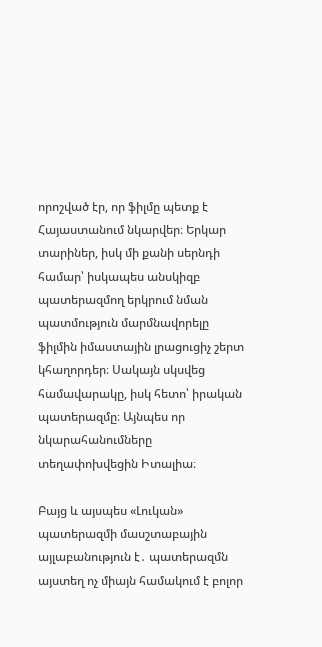որոշված էր, որ ֆիլմը պետք է Հայաստանում նկարվեր։ Երկար տարիներ, իսկ մի քանի սերնդի համար՝ իսկապես անսկիզբ պատերազմող երկրում նման պատմություն մարմնավորելը ֆիլմին իմաստային լրացուցիչ շերտ կհաղորդեր։ Սակայն սկսվեց համավարակը, իսկ հետո՝ իրական պատերազմը։ Այնպես որ նկարահանումները տեղափոխվեցին Իտալիա։

Բայց և այսպես «Լուկան» պատերազմի մասշտաբային այլաբանություն է․ պատերազմն այստեղ ոչ միայն համակում է բոլոր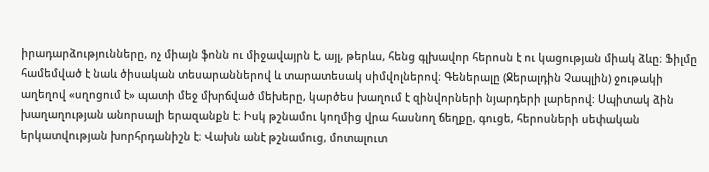իրադարձությունները, ոչ միայն ֆոնն ու միջավայրն է, այլ, թերևս, հենց գլխավոր հերոսն է ու կացության միակ ձևը։ Ֆիլմը համեմված է նաև ծիսական տեսարաններով և տարատեսակ սիմվոլներով։ Գեներալը (Ջերալդին Չապլին) ջութակի աղեղով «սղոցում է» պատի մեջ մխրճված մեխերը, կարծես խաղում է զինվորների նյարդերի լարերով։ Սպիտակ ձին խաղաղության անորսալի երազանքն է։ Իսկ թշնամու կողմից վրա հասնող ճեղքը, գուցե, հերոսների սեփական երկատվության խորհրդանիշն է։ Վախն անէ թշնամուց, մոտալուտ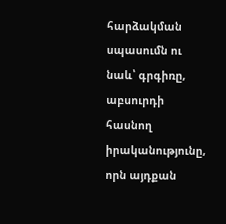հարձակման սպասումն ու նաև՝ գրգիռը, աբսուրդի հասնող իրականությունը, որն այդքան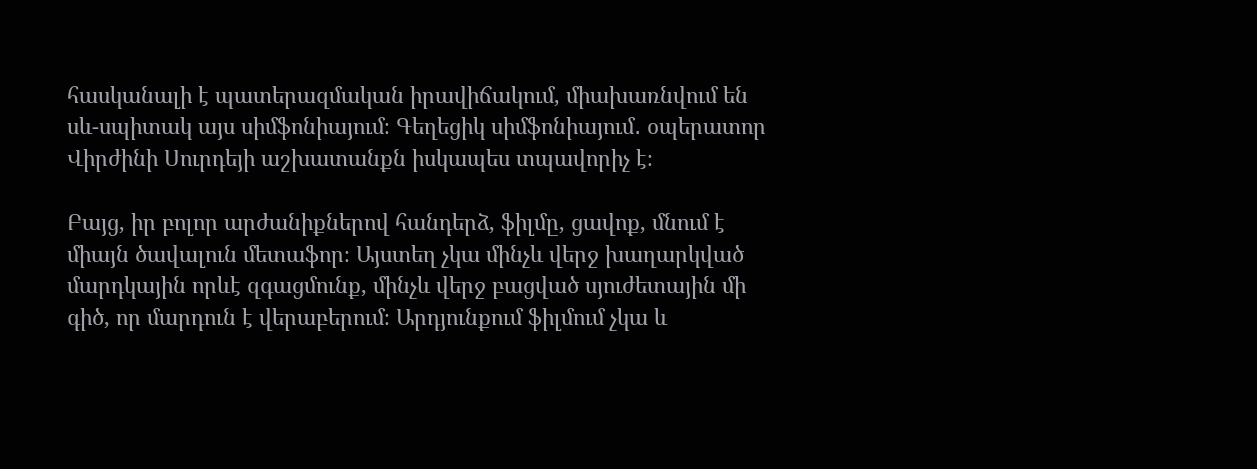հասկանալի է պատերազմական իրավիճակում, միախառնվում են սև-սպիտակ այս սիմֆոնիայում։ Գեղեցիկ սիմֆոնիայում․ օպերատոր Վիրժինի Սուրդեյի աշխատանքն իսկապես տպավորիչ է։

Բայց, իր բոլոր արժանիքներով հանդերձ, ֆիլմը, ցավոք, մնում է միայն ծավալուն մետաֆոր։ Այստեղ չկա մինչև վերջ խաղարկված մարդկային որևէ զգացմունք, մինչև վերջ բացված սյուժետային մի գիծ, որ մարդուն է վերաբերում։ Արդյունքում ֆիլմում չկա և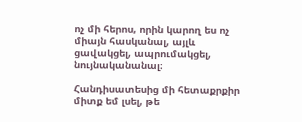ոչ մի հերոս, որին կարող ես ոչ միայն հասկանալ, այլև ցավակցել, ապրումակցել, նույնականանալ։

Հանդիսատեսից մի հետաքրքիր միտք եմ լսել, թե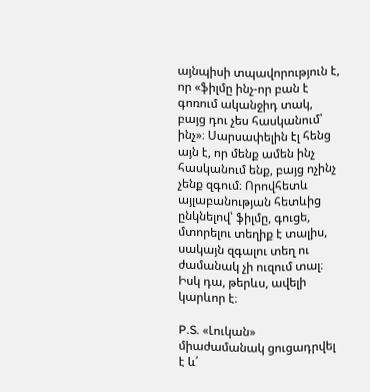այնպիսի տպավորություն է, որ «ֆիլմը ինչ-որ բան է գոռում ականջիդ տակ, բայց դու չես հասկանում՝ ինչ»։ Սարսափելին էլ հենց այն է, որ մենք ամեն ինչ հասկանում ենք, բայց ոչինչ չենք զգում։ Որովհետև այլաբանության հետևից ընկնելով՝ ֆիլմը, գուցե, մտորելու տեղիք է տալիս, սակայն զգալու տեղ ու ժամանակ չի ուզում տալ։ Իսկ դա, թերևս, ավելի կարևոր է։

P.S. «Լուկան» միաժամանակ ցուցադրվել է և՛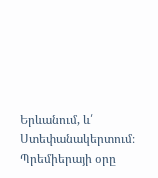Երևանում, և՛ Ստեփանակերտում։ Պրեմիերայի օրը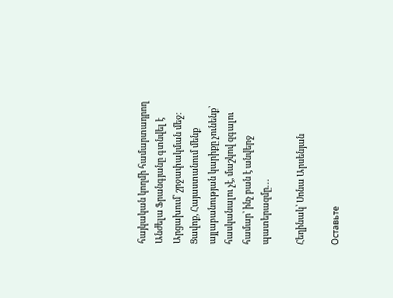հայկական կողմի համարտադրող Անժելա Ֆրանգյանը գտնվել է Արցախում՝ շրջափակման մեջ։ Ցավոք, Հայաստանում մենք այլաբանության կարիքը չունենք՝ հասկանալու չէ, մաշկով զգալու համար՝ ինչ բան է անվերջ պատերազմը․․․

Հեղինակ՝ Սոնա Արսենյան

Оставьте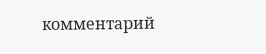комментарий